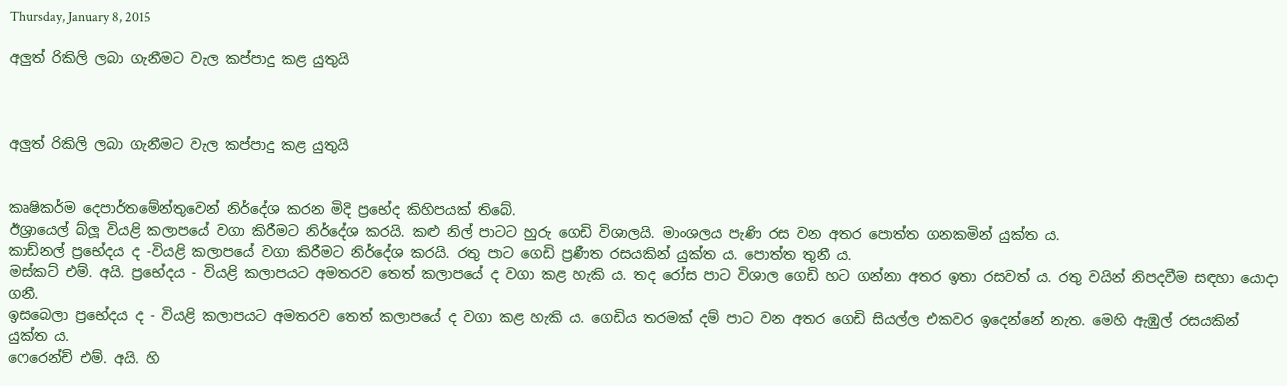Thursday, January 8, 2015

අලුත් රිකිලි ලබා ගැනීමට වැල කප්පාදු කළ යුතුයි



අලුත් රිකිලි ලබා ගැනීමට වැල කප්පාදු කළ යුතුයි


කෘෂිකර්ම දෙපාර්තමේන්තුවෙන් නිර්දේශ කරන මිදි ප්‍රභේද කිහිපයක් තිබේ.
ඊශ්‍රායෙල් බ්ලූ වියළි කලාපයේ වගා කිරීමට නිර්දේශ කරයි. කළු නිල් පාටට හුරු ගෙඩි විශාලයි. මාංශලය පැණි රස වන අතර පොත්ත ගනකමින් යුක්ත ය.
කාඩ්නල් ප්‍රභේදය ද -වියළි කලාපයේ වගා කිරීමට නිර්දේශ කරයි. රතු පාට ගෙඩි ප්‍රණීත රසයකින් යුක්ත ය. පොත්ත තුනී ය.
මස්කට් එම්. අයි. ප්‍රභේදය - වියළි කලාපයට අමතරව තෙත් කලාපයේ ද වගා කළ හැකි ය. තද රෝස පාට විශාල ගෙඩි හට ගන්නා අතර ඉතා රසවත් ය. රතු වයින් නිපදවීම සඳහා යොදා ගනී.
ඉසබෙලා ප්‍රභේදය ද - වියළි කලාපයට අමතරව තෙත් කලාපයේ ද වගා කළ හැකි ය. ගෙඩිය තරමක් දම් පාට වන අතර ගෙඩි සියල්ල එකවර ඉදෙන්නේ නැත. මෙහි ඇඹුල් රසයකින් යුක්ත ය.
ෆෙරෙන්ච් එම්. අයි. හි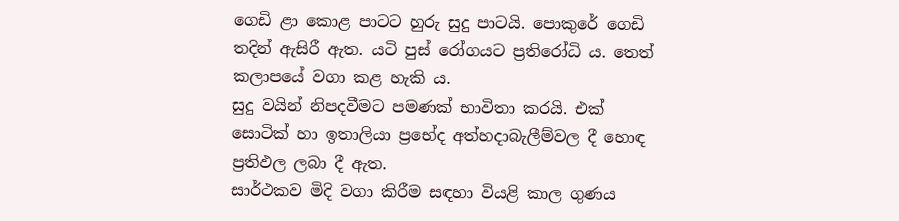ගෙඩි ළා කොළ පාටට හුරු සුදු පාටයි. පොකුරේ ගෙඩි තදින් ඇසිරී ඇත. යටි පුස් රෝගයට ප්‍රතිරෝධි ය. තෙත් කලාපයේ වගා කළ හැකි ය.
සුදු වයින් නිපදවීමට පමණක් භාවිතා කරයි. එක් සොටික් හා ඉතාලියා ප්‍රභේද අත්හදාබැලීම්වල දී හොඳ ප්‍රතිඵල ලබා දී ඇත.
සාර්ථකව මිදි වගා කිරීම සඳහා වියළි කාල ගුණය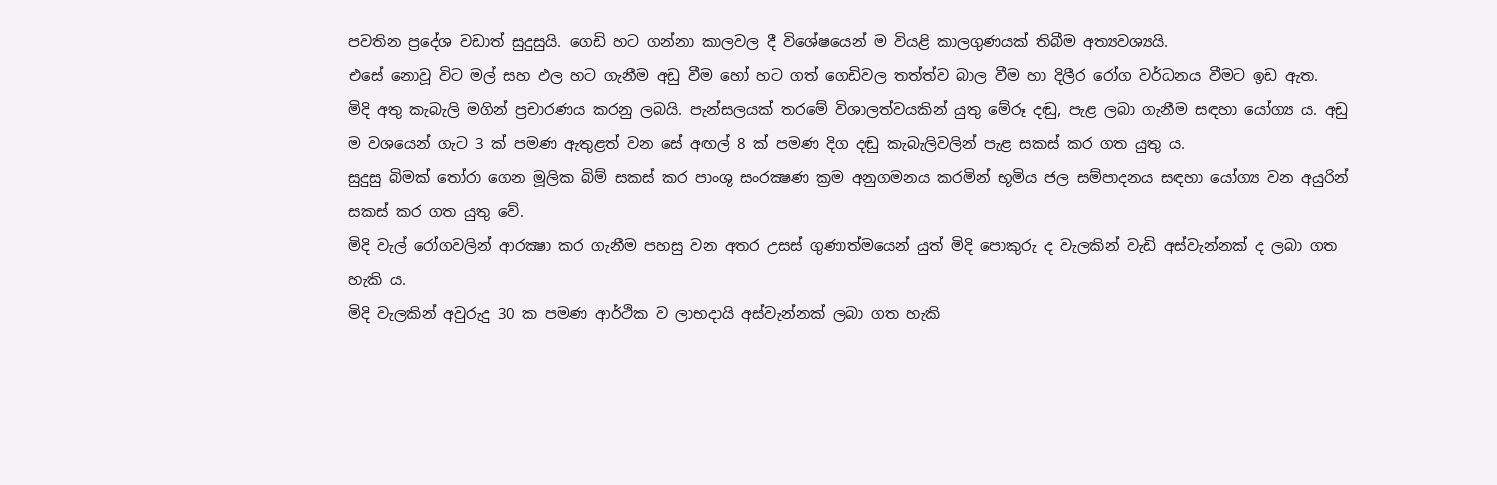පවතින ප්‍රදේශ වඩාත් සුදුසුයි. ගෙඩි හට ගන්නා කාලවල දී විශේෂයෙන් ම වියළි කාලගුණයක් තිබීම අත්‍යවශ්‍යයි.
එසේ නොවූ විට මල් සහ ඵල හට ගැනීම අඩු වීම හෝ හට ගත් ගෙඩිවල තත්ත්ව බාල වීම හා දිලීර රෝග වර්ධනය වීමට ඉඩ ඇත.
මිදි අතු කැබැලි මගින් ප්‍රචාරණය කරනු ලබයි. පැන්සලයක් තරමේ විශාලත්වයකින් යුතු මේරූ දඬු, පැළ ලබා ගැනීම සඳහා යෝග්‍ය ය. අඩු ම වශයෙන් ගැට 3 ක් පමණ ඇතුළත් වන සේ අඟල් 8 ක් පමණ දිග දඬු කැබැලිවලින් පැළ සකස් කර ගත යුතු ය.
සුදුසු බිමක් තෝරා ගෙන මූලික බිම් සකස් කර පාංශු සංරක්‍ෂණ ක්‍රම අනුගමනය කරමින් භූමිය ජල සම්පාදනය සඳහා යෝග්‍ය වන අයුරින් සකස් කර ගත යුතු වේ.
මිදි වැල් රෝගවලින් ආරක්‍ෂා කර ගැනීම පහසු වන අතර උසස් ගුණාත්මයෙන් යුත් මිදි පොකුරු ද වැලකින් වැඩි අස්වැන්නක් ද ලබා ගත හැකි ය.
මිදි වැලකින් අවුරුදු 30 ක පමණ ආර්ථික ව ලාභදායි අස්වැන්නක් ලබා ගත හැකි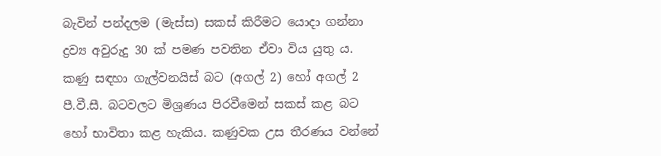බැවින් පන්දලම (මැස්ස) සකස් කිරීමට යොදා ගන්නා ද්‍රව්‍ය අවුරුදු 30 ක් පමණ පවතින ඒවා විය යුතු ය.
කණු සඳහා ගැල්වනයිස් බට (අගල් 2) හෝ අගල් 2 පී.වී.සී. බටවලට මිශ්‍රණය පිරවීමෙන් සකස් කළ බට හෝ භාවිතා කළ හැකිය. කණුවක උස තීරණය වන්නේ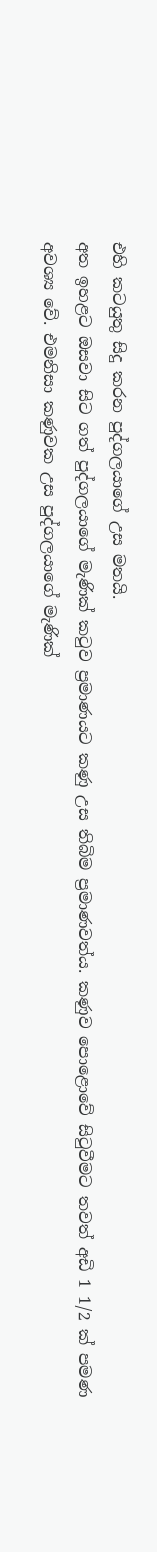එහි කටයුතු සිදු කරන පුද්ගලයාගේ උස මතයි.
අත ඉහළට ඔසවා සිට ගත් පුද්ගලයාගේ මැණික් කටුව ප්‍රමාණයට කණු උස තිබිම ප්‍රමාණවත්ය. කණුව පොළොවේ සිටුවීමට තවත් අඩි 1 1/2 ක් පමණ අවශ්‍ය වේ. එමනිසා කණුවක උස පුද්ගලයාගේ මැණික්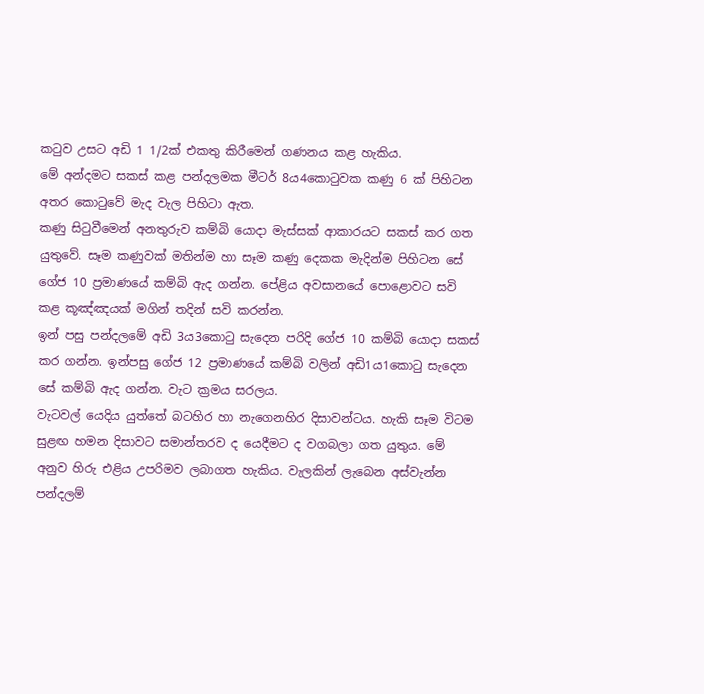කටුව උසට අඩි 1 1/2ක් එකතු කිරීමෙන් ගණනය කළ හැකිය.
මේ අන්දමට සකස් කළ පන්දලමක මීටර් 8ය4කොටුවක කණු 6 ක් පිහිටන අතර කොටුවේ මැද වැල පිහිටා ඇත.
කණු සිටුවීමෙන් අනතුරුව කම්බි යොදා මැස්සක් ආකාරයට සකස් කර ගත යුතුවේ. සෑම කණුවක් මතින්ම හා සෑම කණු දෙකක මැදින්ම පිහිටන සේ ගේජ 10 ප්‍රමාණයේ කම්බි ඇද ගන්න. පේළිය අවසානයේ පොළොවට සවි කළ කූඤ්ඤයක් මගින් තදින් සවි කරන්න.
ඉන් පසු පන්දලමේ අඩි 3ය3කොටු සැදෙන පරිදි ගේජ 10 කම්බි යොදා සකස් කර ගන්න. ඉන්පසු ගේජ 12 ප්‍රමාණයේ කම්බි වලින් අඩි1ය1කොටු සැදෙන සේ කම්බි ඇද ගන්න. වැට ක්‍රමය සරලය.
වැටවල් යෙදිය යුත්තේ බටහිර හා නැගෙනහිර දිසාවන්ටය. හැකි සෑම විටම සුළඟ හමන දිසාවට සමාන්තරව ද යෙදීමට ද වගබලා ගත යුතුය. මේ අනුව හිරු එළිය උපරිමව ලබාගත හැකිය. වැලකින් ලැබෙන අස්වැන්න පන්දලම්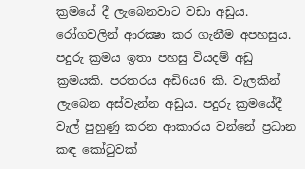ක්‍රමයේ දී ලැබෙනවාට වඩා අඩුය. රෝගවලින් ආරක්‍ෂා කර ගැනීම අපහසුය.
පදුරු ක්‍රමය ඉතා පහසු වියදම් අඩු ක්‍රමයකි. පරතරය අඩි6ය6 කි. වැලකින් ලැබෙන අස්වැන්න අඩුය. පදුරු ක්‍රමයේදී වැල් පුහුණු කරන ආකාරය වන්නේ ප්‍රධාන කඳ කෝටුවක්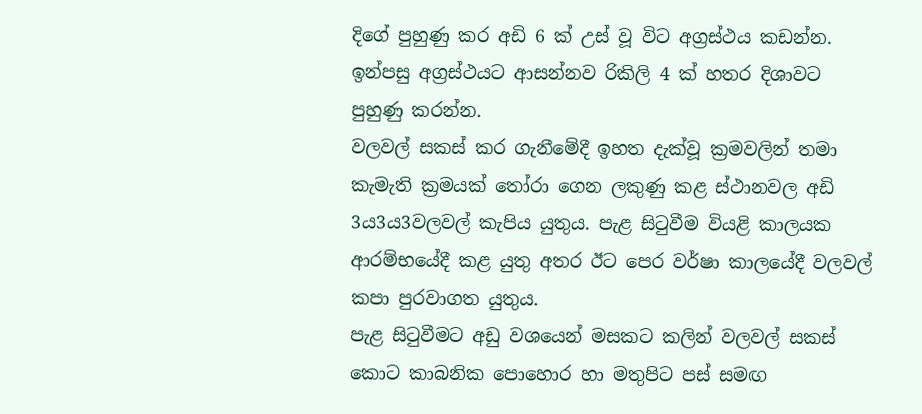දිගේ පුහුණු කර අඩි 6 ක් උස් වූ විට අග්‍රස්ථය කඩන්න. ඉන්පසු අග්‍රස්ථයට ආසන්නව රිකිලි 4 ක් හතර දිශාවට පුහුණු කරන්න.
වලවල් සකස් කර ගැනීමේදී ඉහත දැක්වූ ක්‍රමවලින් තමා කැමැති ක්‍රමයක් තෝරා ගෙන ලකුණු කළ ස්ථානවල අඩි 3ය3ය3වලවල් කැපිය යුතුය. පැළ සිටුවීම වියළි කාලයක ආරම්භයේදී කළ යුතු අතර ඊට පෙර වර්ෂා කාලයේදී වලවල් කපා පුරවාගත යුතුය.
පැළ සිටුවීමට අඩු වශයෙන් මසකට කලින් වලවල් සකස් කොට කාබනික පොහොර හා මතුපිට පස් සමඟ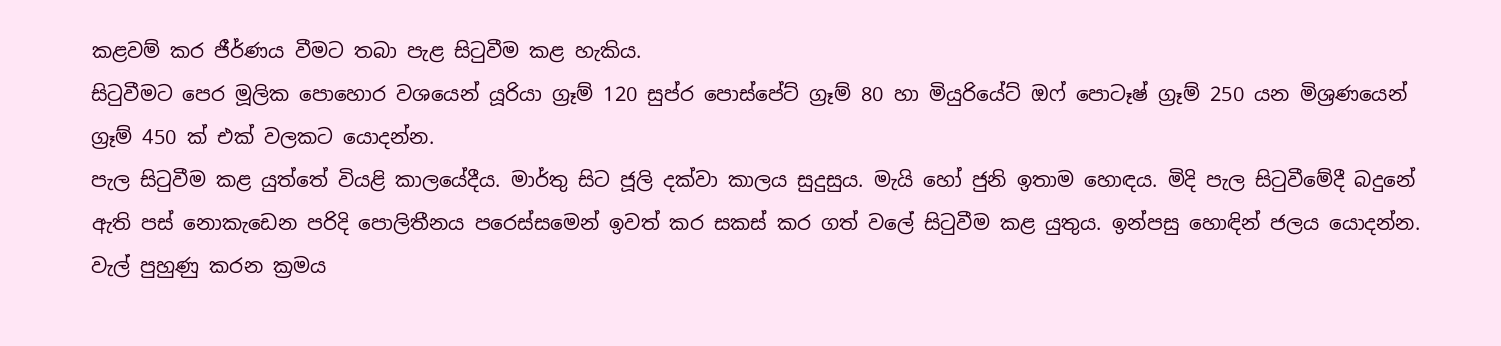කළවම් කර ජීර්ණය වීමට තබා පැළ සිටුවීම කළ හැකිය.
සිටුවීමට පෙර මූලික පොහොර වශයෙන් යූරියා ග්‍රෑම් 120 සුප්ර පොස්පේට් ග්‍රෑම් 80 හා මියුරියේට් ඔෆ් පොටෑෂ් ග්‍රෑම් 250 යන මිශ්‍රණයෙන් ග්‍රෑම් 450 ක් එක් වලකට යොදන්න.
පැල සිටුවීම කළ යුත්තේ වියළි කාලයේදීය. මාර්තු සිට ජූලි දක්වා කාලය සුදුසුය. මැයි හෝ ජුනි ඉතාම හොඳය. මිදි පැල සිටුවීමේදී බදුනේ ඇති පස් නොකැඩෙන පරිදි පොලිතීනය පරෙස්සමෙන් ඉවත් කර සකස් කර ගත් වලේ සිටුවීම කළ යුතුය. ඉන්පසු හොඳින් ජලය යොදන්න.
වැල් පුහුණු කරන ක්‍රමය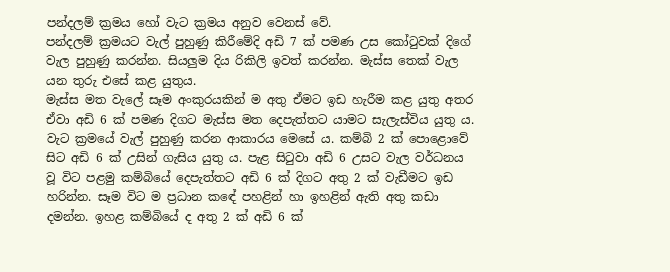පන්දලම් ක්‍රමය හෝ වැට ක්‍රමය අනුව වෙනස් වේ.
පන්දලම් ක්‍රමයට වැල් පුහුණු කිරීමේදි අඩි 7 ක් පමණ උස කෝටුවක් දිගේ වැල පුහුණු කරන්න. සියලුම දිය රිකිලි ඉවත් කරන්න. මැස්ස තෙක් වැල යන තුරු එසේ කළ යුතුය.
මැස්ස මත වැලේ සෑම අංකුරයකින් ම අතු ඒමට ඉඩ හැරීම කළ යුතු අතර ඒවා අඩි 6 ක් පමණ දිගට මැස්ස මත දෙපැත්තට යාමට සැලැස්විය යුතු ය.
වැට ක්‍රමයේ වැල් පුහුණු කරන ආකාරය මෙසේ ය. කම්බි 2 ක් පොළොවේ සිට අඩි 6 ක් උසින් ගැසිය යුතු ය. පැළ සිටුවා අඩි 6 උසට වැල වර්ධනය වූ විට පළමු කම්බියේ දෙපැත්තට අඩි 6 ක් දිගට අතු 2 ක් වැඩීමට ඉඩ හරින්න. සෑම විට ම ප්‍රධාන කඳේ පහළින් හා ඉහළින් ඇති අතු කඩා දමන්න. ඉහළ කම්බියේ ද අතු 2 ක් අඩි 6 ක්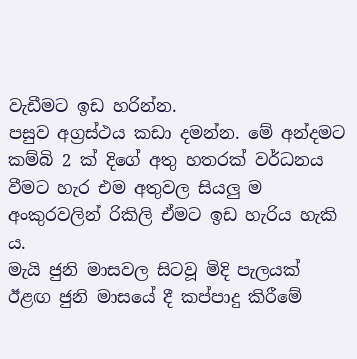වැඩීමට ඉඩ හරින්න.
පසුව අග්‍රස්ථය කඩා දමන්න. මේ අන්දමට කම්බි 2 ක් දිගේ අතු හතරක් වර්ධනය වීමට හැර එම අතුවල සියලු ම අංකුරවලින් රිකිලි ඒමට ඉඩ හැරිය හැකි ය.
මැයි ජුනි මාසවල සිටවූ මිදි පැලයක් ඊළඟ ජුනි මාසයේ දී කප්පාදු කිරීමේ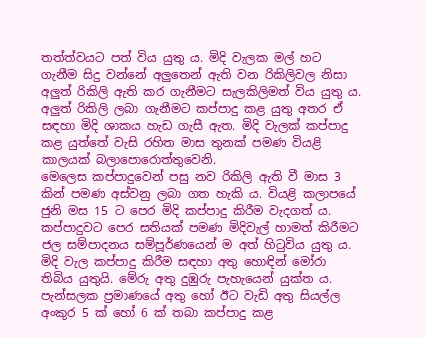තත්ත්වයට පත් විය යුතු ය. මිදි වැලක මල් හට ගැනීම සිදු වන්නේ අලුතෙන් ඇති වන රිකිලිවල නිසා අලුත් රිකිලි ඇති කර ගැනීමට සැලකිලිමත් විය යුතු ය.
අලුත් රිකිලි ලබා ගැනීමට කප්පාදු කළ යුතු අතර ඒ සඳහා මිදි ශාකය හැඩ ගැසී ඇත. මිදි වැලක් කප්පාදු කළ යුත්තේ වැසි රහිත මාස තුනක් පමණ වියළි කාලයක් බලාපොරොත්තුවෙනි.
මෙලෙස කප්පාදුවෙන් පසු නව රිකිලි ඇති වී මාස 3 කින් පමණ අස්වනු ලබා ගත හැකි ය. වියළි කලාපයේ ජුනි මස 15 ට පෙර මිදි කප්පාදු කිරීම වැදගත් ය. කප්පාදුවට පෙර සතියක් පමණ මිදිවැල් හාමත් කිරීමට ජල සම්පාදනය සම්පූර්ණයෙන් ම අත් හිටුවිය යුතු ය.
මිදි වැල කප්පාදු කිරීම සඳහා අතු හොඳින් මෝරා තිබිය යුතුයි. මේරු අතු දුඹුරු පැහැයෙන් යුක්ත ය. පැන්සලක ප්‍රමාණයේ අතු හෝ ඊට වැඩි අතු සියල්ල අංකුර 5 ක් හෝ 6 ක් තබා කප්පාදු කළ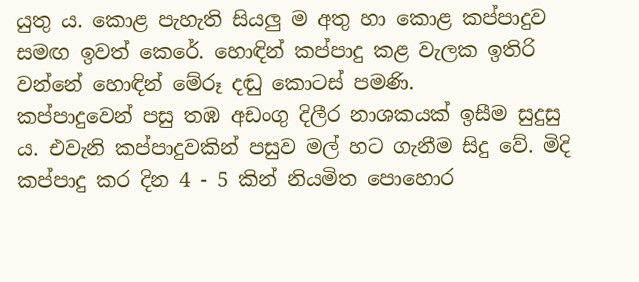යුතු ය. කොළ පැහැති සියලු ම අතු හා කොළ කප්පාදුව සමඟ ඉවත් කෙරේ. හොඳින් කප්පාදු කළ වැලක ඉතිරි වන්නේ හොඳින් මේරූ දඬු කොටස් පමණි.
කප්පාදුවෙන් පසු තඹ අඩංගු දිලීර නාශකයක් ඉසීම සුදුසු ය. එවැනි කප්පාදුවකින් පසුව මල් හට ගැනීම සිදු වේ. මිදි කප්පාදු කර දින 4 - 5 කින් නියමිත පොහොර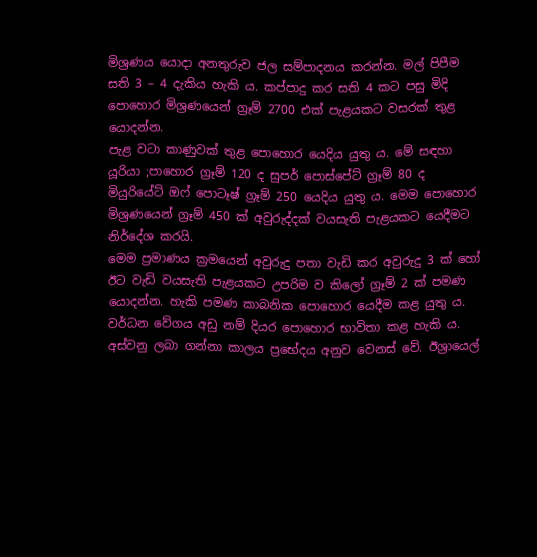මිශ්‍රණය යොදා අනතුරුව ජල සම්පාදනය කරන්න. මල් පිපීම සති 3 – 4 දැකිය හැකි ය. කප්පාදු කර සති 4 කට පසු මිදි පොහොර මිශ්‍රණයෙන් ග්‍රෑම් 2700 එක් පැළයකට වසරක් තුළ යොදන්න.
පැළ වටා කාණුවක් තුළ පොහොර යෙදිය යුතු ය. මේ සඳහා යූරියා ;පාහොර ග්‍රෑම් 120 ද සුපර් පොස්පේට් ග්‍රෑම් 80 ද මියුරියේට් ඔෆ් පොටෑෂ් ග්‍රෑම් 250 යෙදිය යුතු ය. මෙම පොහොර මිශ්‍රණයෙන් ග්‍රෑම් 450 ක් අවුරුද්දක් වයසැති පැළයකට යෙදීමට නිර්දේශ කරයි.
මෙම ප්‍රමාණය ක්‍රමයෙන් අවුරුදු පතා වැඩි කර අවුරුදු 3 ක් හෝ ඊට වැඩි වයසැති පැළයකට උපරිම ව කිලෝ ග්‍රෑම් 2 ක් පමණ යොදන්න. හැකි පමණ කාබනික පොහොර යෙදීම කළ යුතු ය. වර්ධන වේගය අඩු නම් දියර පොහොර භාවිතා කළ හැකි ය.
අස්වනු ලබා ගන්නා කාලය ප්‍රභේදය අනුව වෙනස් වේ. ඊශ්‍රායෙල්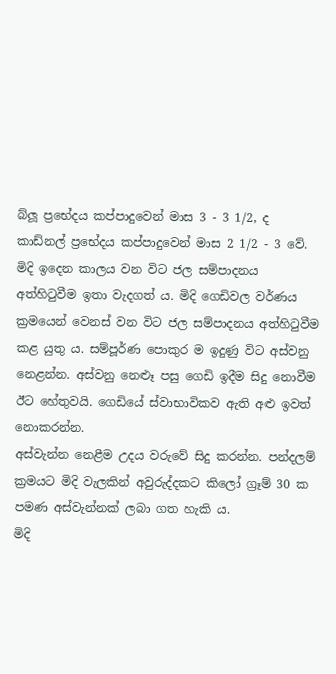බ්ලූ ප්‍රභේදය කප්පාදුවෙන් මාස 3 - 3 1/2, ද කාඩ්නල් ප්‍රභේදය කප්පාදුවෙන් මාස 2 1/2 - 3 වේ.
මිදි ඉදෙන කාලය වන විට ජල සම්පාදනය අත්හිටුවීම ඉතා වැදගත් ය. මිදි ගෙඩිවල වර්ණය ක්‍රමයෙන් වෙනස් වන විට ජල සම්පාදනය අත්හිටුවීම කළ යුතු ය. සම්පූර්ණ පොකුර ම ඉදුණු විට අස්වනු නෙළන්න. අස්වනු නෙළුෑ පසු ගෙඩි ඉදීම සිදු නොවීම ඊට හේතුවයි. ගෙඩියේ ස්වාභාවිකව ඇති අළු ඉවත් නොකරන්න.
අස්වැන්න නෙළීම උදය වරුවේ සිදු කරන්න. පන්දලම් ක්‍රමයට මිදි වැලකින් අවුරුද්දකට කිලෝ ග්‍රෑම් 30 ක පමණ අස්වැන්නක් ලබා ගත හැකි ය.
මිදි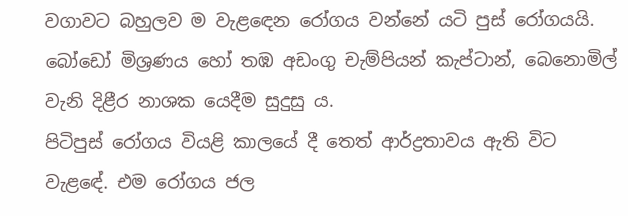වගාවට බහුලව ම වැළඳෙන රෝගය වන්නේ යටි පුස් රෝගයයි. බෝඩෝ මිශ්‍රණය හෝ තඹ අඩංගු චැම්පියන් කැප්ටාන්, බෙනොමිල් වැනි දිළීර නාශක යෙදීම සුදුසු ය.
පිටිපුස් රෝගය වියළි කාලයේ දී තෙත් ආර්ද්‍රතාවය ඇති විට වැළඳේ. එම රෝගය ජල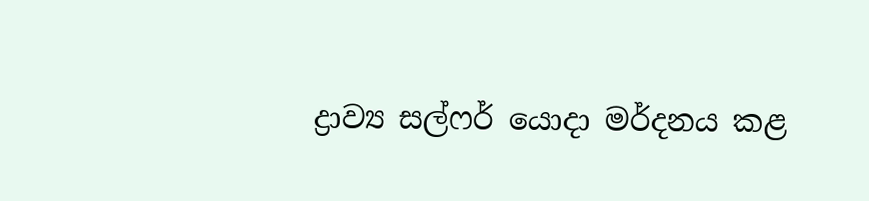ද්‍රාව්‍ය සල්ෆර් යොදා මර්දනය කළ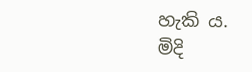හැකි ය.
මිදි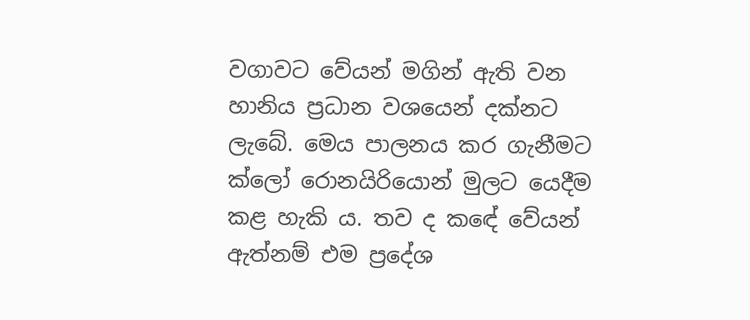වගාවට වේයන් මගින් ඇති වන හානිය ප්‍රධාන වශයෙන් දක්නට ලැබේ. මෙය පාලනය කර ගැනීමට ක්ලෝ රොනයිරියොන් මුලට යෙදීම කළ හැකි ය. තව ද කඳේ වේයන් ඇත්නම් එම ප්‍රදේශ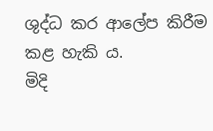ශුද්ධ කර ආලේප කිරීම කළ හැකි ය.
මිදි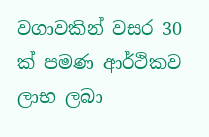වගාවකින් වසර 30 ක් පමණ ආර්ථිකව ලාභ ලබා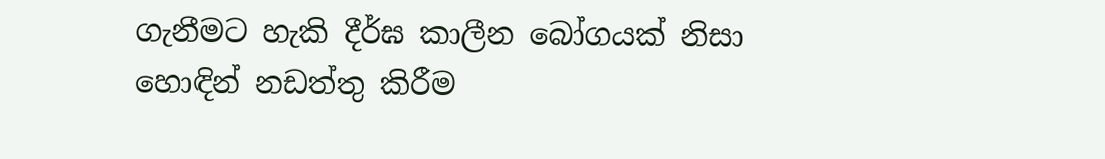ගැනීමට හැකි දීර්ඝ කාලීන බෝගයක් නිසා හොඳින් නඩත්තු කිරීම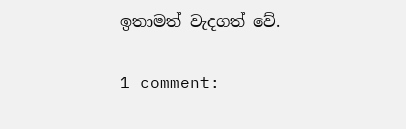ඉතාමත් වැදගත් වේ.

1 comment: